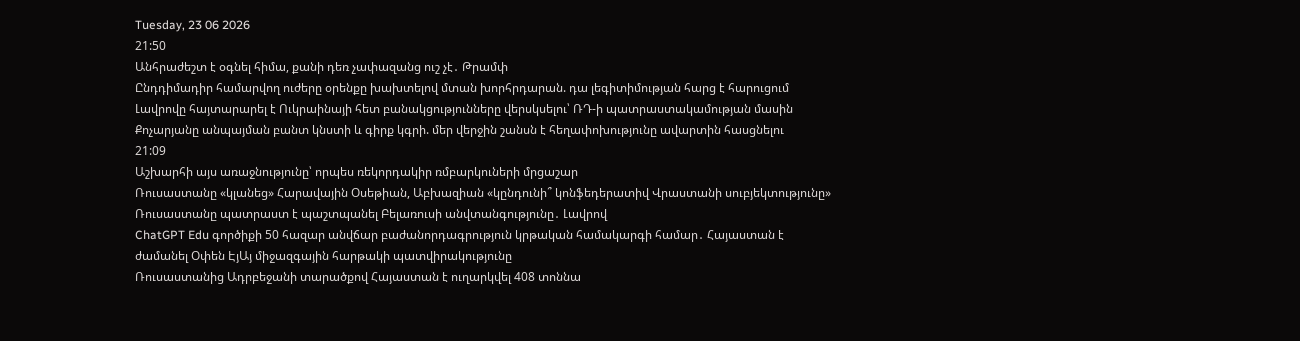Tuesday, 23 06 2026
21:50
Անհրաժեշտ է օգնել հիմա, քանի դեռ չափազանց ուշ չէ․ Թրամփ
Ընդդիմադիր համարվող ուժերը օրենքը խախտելով մտան խորհրդարան. դա լեգիտիմության հարց է հարուցում
Լավրովը հայտարարել է Ուկրաինայի հետ բանակցությունները վերսկսելու՝ ՌԴ-ի պատրաստակամության մասին
Քոչարյանը անպայման բանտ կնստի և գիրք կգրի. մեր վերջին շանսն է հեղափոխությունը ավարտին հասցնելու
21:09
Աշխարհի այս առաջնությունը՝ որպես ռեկորդակիր ռմբարկուների մրցաշար
Ռուսաստանը «կլանեց» Հարավային Օսեթիան, Աբխազիան «կընդունի՞ կոնֆեդերատիվ Վրաստանի սուբյեկտությունը»
Ռուսաստանը պատրաստ է պաշտպանել Բելառուսի անվտանգությունը․ Լավրով
ChatGPT Edu գործիքի 50 հազար անվճար բաժանորդագրություն կրթական համակարգի համար․ Հայաստան է ժամանել Օփեն ԷյԱյ միջազգային հարթակի պատվիրակությունը
Ռուսաստանից Ադրբեջանի տարածքով Հայաստան է ուղարկվել 408 տոննա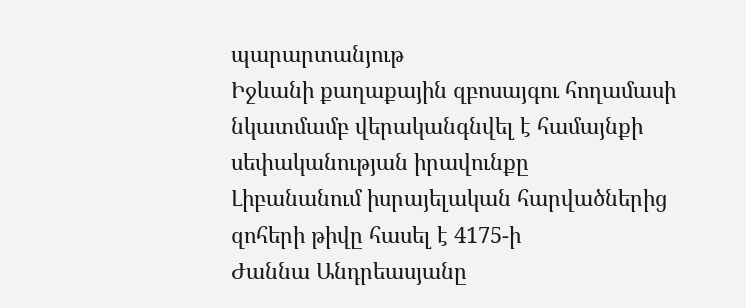պարարտանյութ
Իջևանի քաղաքային զբոսայգու հողամասի նկատմամբ վերականգնվել է համայնքի սեփականության իրավունքը
Լիբանանում իսրայելական հարվածներից զոհերի թիվը հասել է 4175-ի
Ժաննա Անդրեասյանը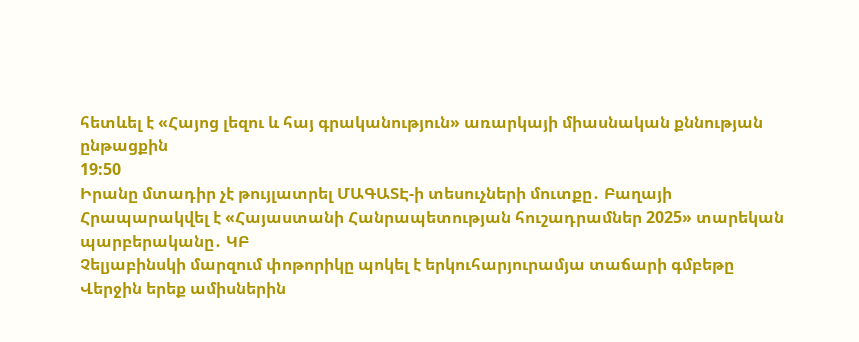հետևել է «Հայոց լեզու և հայ գրականություն» առարկայի միասնական քննության ընթացքին
19:50
Իրանը մտադիր չէ թույլատրել ՄԱԳԱՏԷ-ի տեսուչների մուտքը․ Բաղայի
Հրապարակվել է «Հայաստանի Հանրապետության հուշադրամներ 2025» տարեկան պարբերականը․ ԿԲ
Չելյաբինսկի մարզում փոթորիկը պոկել է երկուհարյուրամյա տաճարի գմբեթը
Վերջին երեք ամիսներին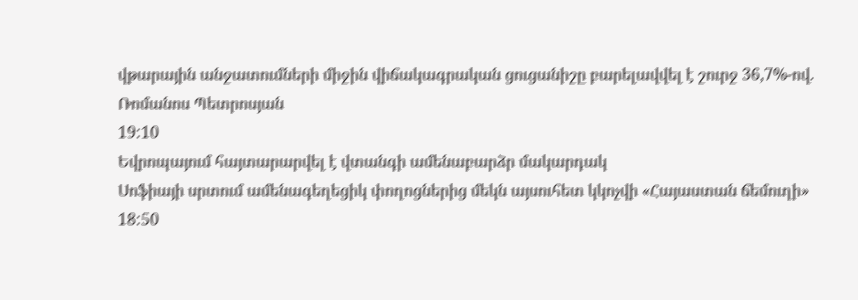վթարային անջատումների միջին վիճակագրական ցուցանիշը բարելավվել է շուրջ 36,7%-ով. Ռոմանոս Պետրոսյան
19:10
Եվրոպայում հայտարարվել է վտանգի ամենաբարձր մակարդակ
Սոֆիայի սրտում ամենագեղեցիկ փողոցներից մեկն այսուհետ կկոչվի «Հայաստան ճեմուղի»
18:50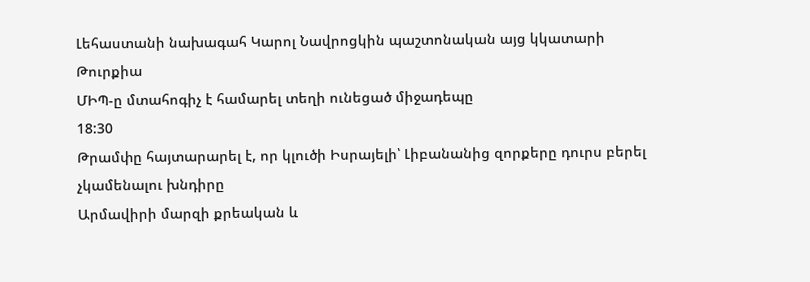Լեհաստանի նախագահ Կարոլ Նավրոցկին պաշտոնական այց կկատարի Թուրքիա
ՄԻՊ-ը մտահոգիչ է համարել տեղի ունեցած միջադեպը
18:30
Թրամփը հայտարարել է, որ կլուծի Իսրայելի՝ Լիբանանից զորքերը դուրս բերել չկամենալու խնդիրը
Արմավիրի մարզի քրեական և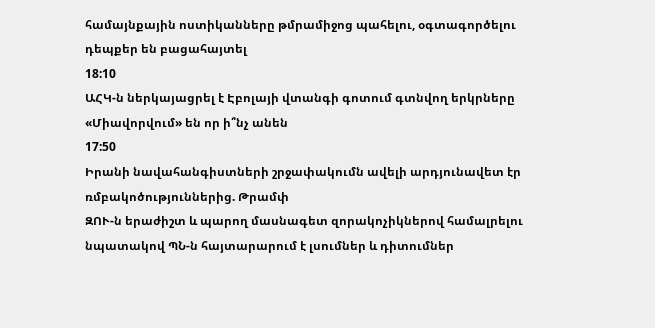համայնքային ոստիկանները թմրամիջոց պահելու, օգտագործելու դեպքեր են բացահայտել
18:10
ԱՀԿ-ն ներկայացրել է Էբոլայի վտանգի գոտում գտնվող երկրները
«Միավորվում» են որ ի՞նչ անեն
17:50
Իրանի նավահանգիստների շրջափակումն ավելի արդյունավետ էր ռմբակոծություններից. Թրամփ
ԶՈՒ-ն երաժիշտ և պարող մասնագետ զորակոչիկներով համալրելու նպատակով ՊՆ-ն հայտարարում է լսումներ և դիտումներ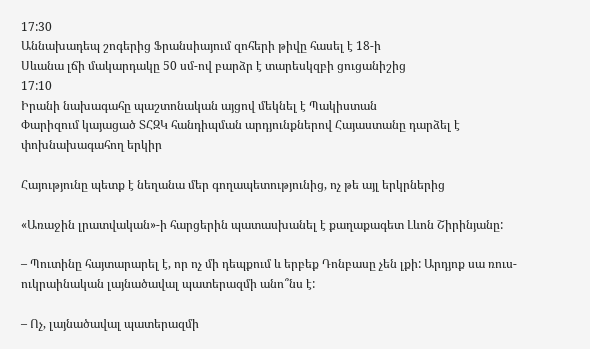17:30
Աննախադեպ շոգերից Ֆրանսիայում զոհերի թիվը հասել է 18-ի
Սևանա լճի մակարդակը 50 սմ-ով բարձր է տարեսկզբի ցուցանիշից
17:10
Իրանի նախագահը պաշտոնական այցով մեկնել է Պակիստան
Փարիզում կայացած ՏՀԶԿ հանդիպման արդյունքներով Հայաստանը դարձել է փոխնախագահող երկիր

Հայությունը պետք է նեղանա մեր գողապետությունից, ոչ թե այլ երկրներից

«Առաջին լրատվական»-ի հարցերին պատասխանել է քաղաքագետ Լևոն Շիրինյանը:

– Պուտինը հայտարարել է, որ ոչ մի դեպքում և երբեք Դոնբասը չեն լքի: Արդյոք սա ռուս-ուկրաինական լայնածավալ պատերազմի անո՞նս է:

– Ոչ, լայնածավալ պատերազմի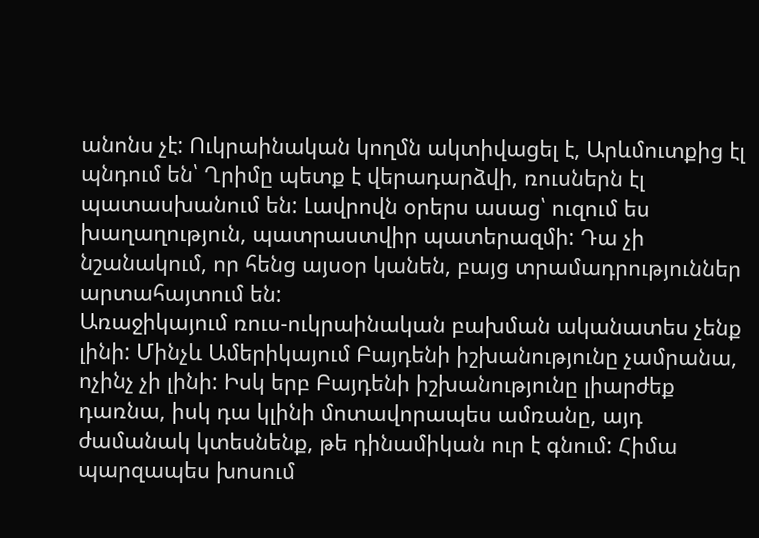անոնս չէ: Ուկրաինական կողմն ակտիվացել է, Արևմուտքից էլ պնդում են՝ Ղրիմը պետք է վերադարձվի, ռուսներն էլ պատասխանում են: Լավրովն օրերս ասաց՝ ուզում ես խաղաղություն, պատրաստվիր պատերազմի: Դա չի նշանակում, որ հենց այսօր կանեն, բայց տրամադրություններ արտահայտում են:
Առաջիկայում ռուս-ուկրաինական բախման ականատես չենք լինի: Մինչև Ամերիկայում Բայդենի իշխանությունը չամրանա, ոչինչ չի լինի: Իսկ երբ Բայդենի իշխանությունը լիարժեք դառնա, իսկ դա կլինի մոտավորապես ամռանը, այդ ժամանակ կտեսնենք, թե դինամիկան ուր է գնում: Հիմա պարզապես խոսում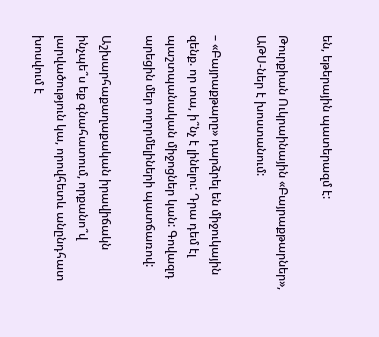են, եթերային պատերազմ է:

Թուրքիան Ուկրաինային «Բայրաքթարներ», ԱԹՍ-ներ է խոստանում:

– «Բայրաքթարը» դարձրել են միջուկային զենք. որ տա, ի՞նչ է լինելու: Դրա դեմ էլ պաշտպանական միջոցներ կան: Գովազդ արեցին մեր ողորմելիների պատճառով:

Աշխարհաքաղաքական իրավիճակն ինչպե՞ս եք գնահատում, որքանո՞վ լարվածություն կա, որովհետև անընդհատ խոսվում է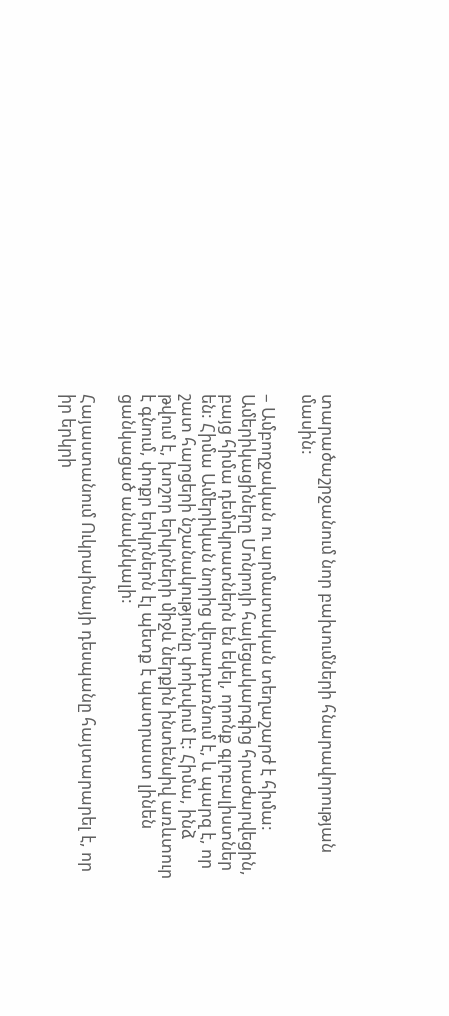տարածաշրջանում նոր բախումների հնարավորության մասին:

– Ամբողջական ու արմատական տեղաշարժ է հիմա: Ամերիկացիները Մոնրոյի հայեցակարգից հրաժարվեցին, բայց հիմա դեմոկրատներն են եկել, որոնք գլոբալիստներ են: Հիմա Ամերիկան նորից վերադառնում է, և պարզ է, որ շատ հարցերի նշանակությունը փոխվում է: Հիմա, ինձ թվում է, խոշոր երկրների միջև ներքին ինտենսիվ առևտուր է գնում, փոքր երկրներն էլ պետք է պատրաստ լինեն ցանկացած անակնկալի:

Հայաստանում Ուկրաինայի դեսպանը հայտարարել է, որ իր երկրի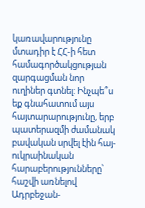կառավարությունը մտադիր է ՀՀ-ի հետ համագործակցության զարգացման նոր ուղիներ գտնել: Ինչպե՞ս եք գնահատում այս հայտարարությունը, երբ պատերազմի ժամանակ բավական սրվել էին հայ-ուկրաինական հարաբերությունները՝ հաշվի առնելով Ադրբեջան-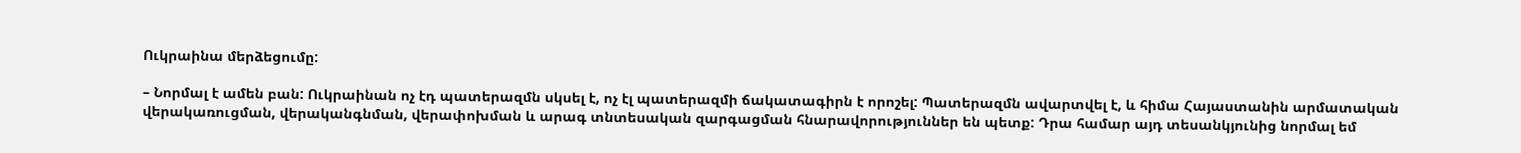Ուկրաինա մերձեցումը:

– Նորմալ է ամեն բան: Ուկրաինան ոչ էդ պատերազմն սկսել է, ոչ էլ պատերազմի ճակատագիրն է որոշել: Պատերազմն ավարտվել է, և հիմա Հայաստանին արմատական վերակառուցման, վերականգնման, վերափոխման և արագ տնտեսական զարգացման հնարավորություններ են պետք: Դրա համար այդ տեսանկյունից նորմալ եմ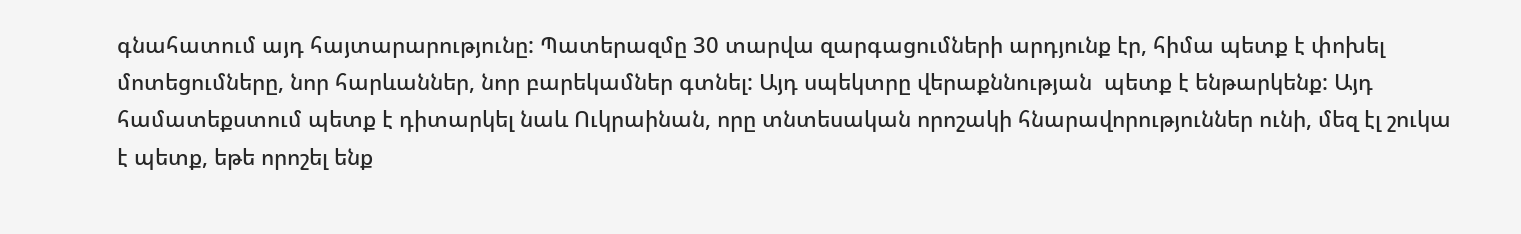գնահատում այդ հայտարարությունը: Պատերազմը 30 տարվա զարգացումների արդյունք էր, հիմա պետք է փոխել մոտեցումները, նոր հարևաններ, նոր բարեկամներ գտնել: Այդ սպեկտրը վերաքննության  պետք է ենթարկենք: Այդ համատեքստում պետք է դիտարկել նաև Ուկրաինան, որը տնտեսական որոշակի հնարավորություններ ունի, մեզ էլ շուկա է պետք, եթե որոշել ենք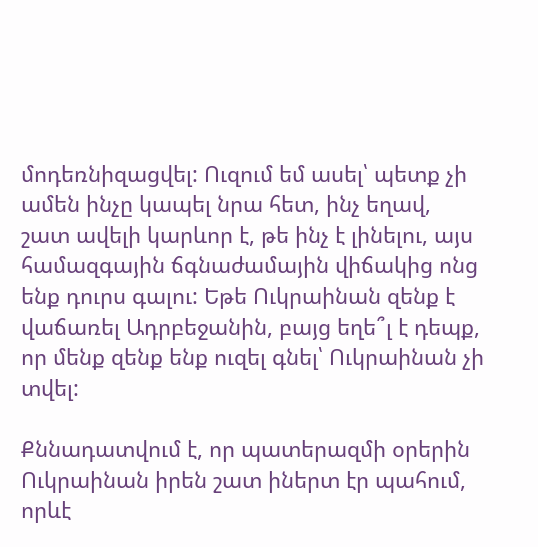մոդեռնիզացվել: Ուզում եմ ասել՝ պետք չի ամեն ինչը կապել նրա հետ, ինչ եղավ, շատ ավելի կարևոր է, թե ինչ է լինելու, այս համազգային ճգնաժամային վիճակից ոնց ենք դուրս գալու: Եթե Ուկրաինան զենք է վաճառել Ադրբեջանին, բայց եղե՞լ է դեպք, որ մենք զենք ենք ուզել գնել՝ Ուկրաինան չի տվել:

Քննադատվում է, որ պատերազմի օրերին Ուկրաինան իրեն շատ իներտ էր պահում, որևէ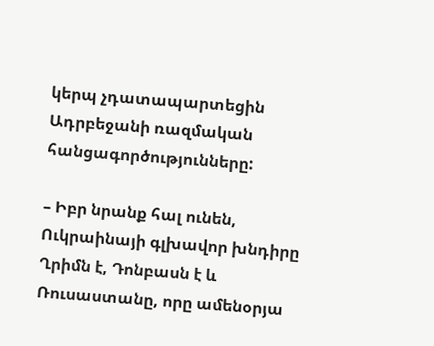կերպ չդատապարտեցին Ադրբեջանի ռազմական հանցագործությունները:

– Իբր նրանք հալ ունեն, Ուկրաինայի գլխավոր խնդիրը Ղրիմն է, Դոնբասն է և Ռուսաստանը, որը ամենօրյա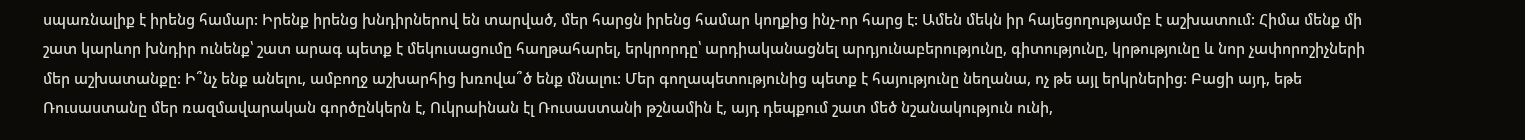սպառնալիք է իրենց համար: Իրենք իրենց խնդիրներով են տարված, մեր հարցն իրենց համար կողքից ինչ-որ հարց է: Ամեն մեկն իր հայեցողությամբ է աշխատում: Հիմա մենք մի շատ կարևոր խնդիր ունենք՝ շատ արագ պետք է մեկուսացումը հաղթահարել, երկրորդը՝ արդիականացնել արդյունաբերությունը, գիտությունը, կրթությունը և նոր չափորոշիչների մեր աշխատանքը: Ի՞նչ ենք անելու, ամբողջ աշխարհից խռովա՞ծ ենք մնալու: Մեր գողապետությունից պետք է հայությունը նեղանա, ոչ թե այլ երկրներից: Բացի այդ, եթե Ռուսաստանը մեր ռազմավարական գործընկերն է, Ուկրաինան էլ Ռուսաստանի թշնամին է, այդ դեպքում շատ մեծ նշանակություն ունի,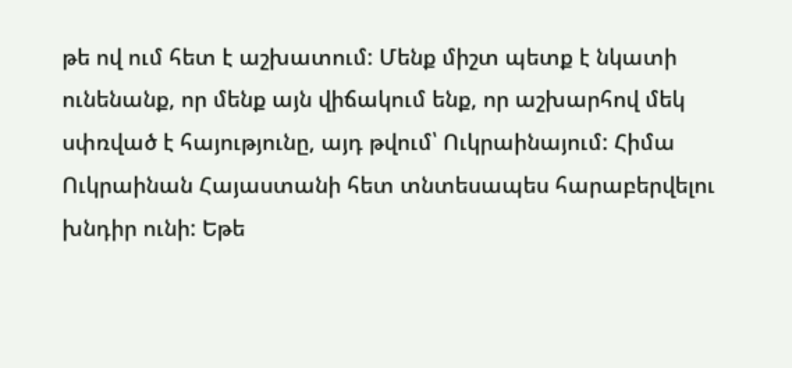թե ով ում հետ է աշխատում: Մենք միշտ պետք է նկատի ունենանք, որ մենք այն վիճակում ենք, որ աշխարհով մեկ սփռված է հայությունը, այդ թվում՝ Ուկրաինայում: Հիմա Ուկրաինան Հայաստանի հետ տնտեսապես հարաբերվելու խնդիր ունի: Եթե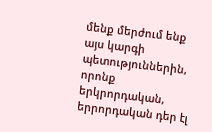մենք մերժում ենք այս կարգի պետություններին, որոնք երկրորդական, երրորդական դեր էլ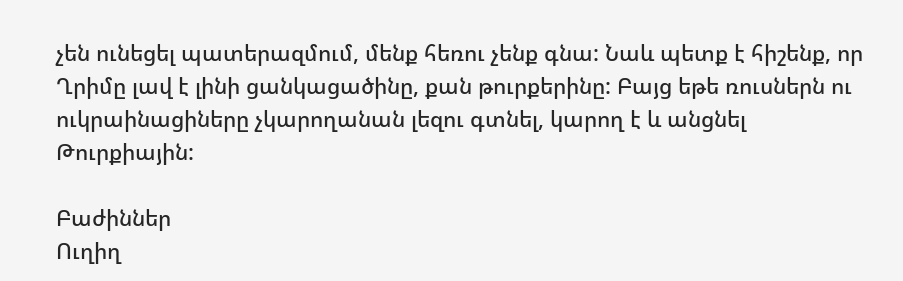չեն ունեցել պատերազմում, մենք հեռու չենք գնա: Նաև պետք է հիշենք, որ Ղրիմը լավ է լինի ցանկացածինը, քան թուրքերինը: Բայց եթե ռուսներն ու ուկրաինացիները չկարողանան լեզու գտնել, կարող է և անցնել Թուրքիային:

Բաժիններ
Ուղիղ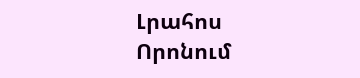Լրահոս
Որոնում